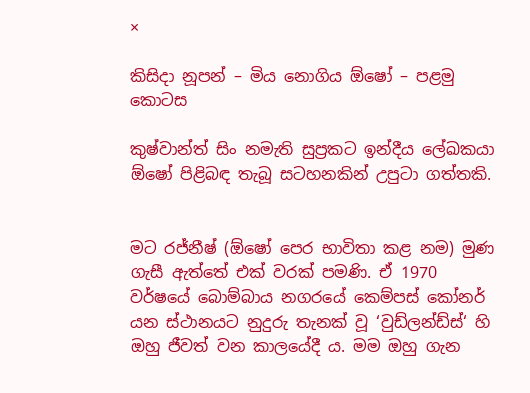×

කිසිදා නූපන් – මිය නොගිය ඕෂෝ – පළමු කොටස

කුෂ්වාන්ත් සිං නමැති සුප්‍රකට ඉන්දීය ලේඛකයා ඕෂෝ පිළිබඳ තැබූ සටහනකින් උපුටා ගත්තකි.


මට රජ්නීෂ් (ඕෂෝ පෙර භාවිතා කළ නම) මුණ ගැසී ඇත්තේ එක් වරක් පමණි. ඒ 1970 වර්ෂයේ බොම්බාය නගරයේ කෙම්පස් කෝනර් යන ස්ථානයට නුදුරු තැනක් වූ ‘වුඩ්ලන්ඩ්ස්‘ හි ඔහු ජීවත් වන කාලයේදී ය. මම ඔහු ගැන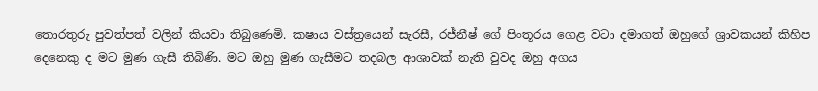තොරතුරු පුවත්පත් වලින් කියවා තිබුණෙමි. කෂාය වස්ත්‍රයෙන් සැරසී, රජ්නීෂ් ගේ පිංතූරය ගෙළ වටා දමාගත් ඔහුගේ ශ්‍රාවකයන් කිහිප දෙනෙකු ද මට මුණ ගැසී තිබිණි. මට ඔහු මුණ ගැසීමට තදබල ආශාවක් නැති වුවද ඔහු අගය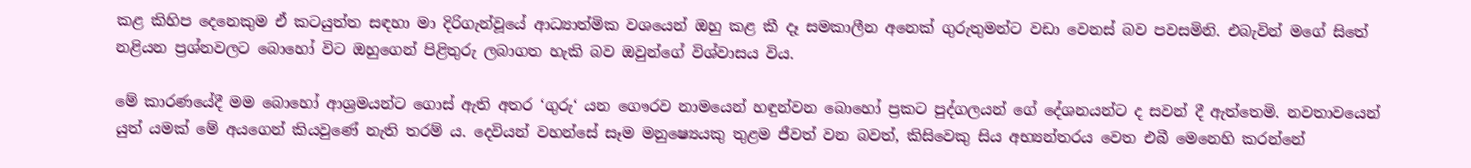කළ කිහිප දෙනෙකුම ඒ කටයුත්ත සඳහා මා දිරිගැන්වූයේ ආධ්‍යාත්මික වශයෙන් ඔහු කළ කී දෑ සමකාලීන අනෙක් ගුරුතුමන්ට වඩා වෙනස් බව පවසමිනි. එබැවින් මගේ සිතේ නළියන ප්‍රශ්නවලට බොහෝ විට ඔහුගෙන් පිළිතුරු ලබාගත හැකි බව ඔවුන්ගේ විශ්වාසය විය.

මේ කාරණයේදී මම බොහෝ ආශ්‍රමයන්ට ගොස් ඇති අතර ‘ගුරු‘ යන ගෞරව නාමයෙන් හඳුන්වන බොහෝ ප්‍රකට පුද්ගලයන් ගේ දේශනයන්ට ද සවන් දී ඇත්තෙමි. නවතාවයෙන් යුත් යමක් මේ අයගෙන් කියවුණේ නැති තරම් ය. දෙවියන් වහන්සේ සෑම මනුෂ්‍යෙයකු තුළම ජීවත් වන බවත්, කිසිවෙකු සිය අභ්‍යන්තරය වෙත එබී මෙනෙහි කරන්නේ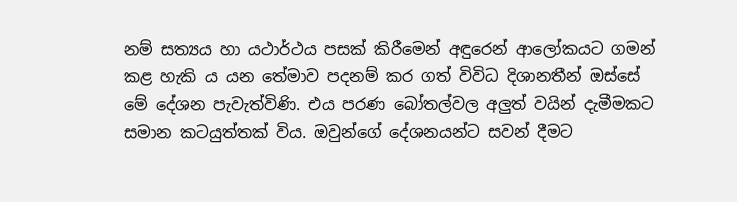නම් සත්‍යය හා යථාර්ථය පසක් කිරීමෙන් අඳුරෙන් ආලෝකයට ගමන් කළ හැකි ය යන තේමාව පදනම් කර ගත් විවිධ දිශානතීන් ඔස්සේ මේ දේශන පැවැත්විණි. එය පරණ බෝතල්වල අලුත් වයින් දැමීමකට සමාන කටයුත්තක් විය. ඔවුන්ගේ දේශනයන්ට සවන් දීමට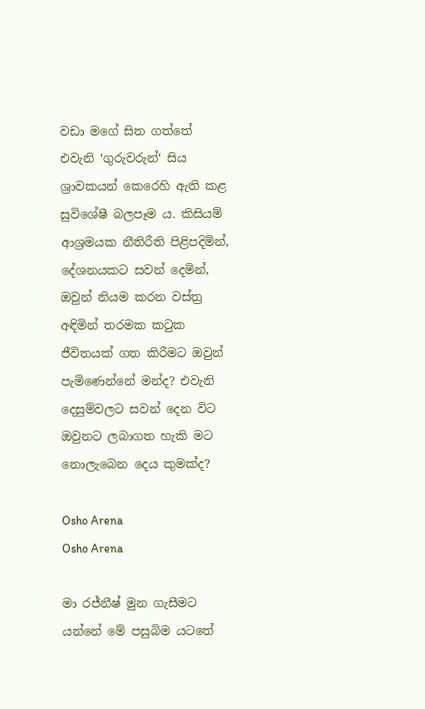වඩා මගේ සිත ගත්තේ එවැනි ‘ගුරුවරුන්‘ සිය ශ්‍රාවකයන් කෙරෙහි ඇති කළ සුවිශේෂී බලපෑම ය. කිසියම් ආශ්‍රමයක නීතිරීති පිළිපදිමින්, දේශනයකට සවන් දෙමින්, ඔවුන් නියම කරන වස්ත්‍ර අඳිමින් තරමක කටුක ජීවිතයක් ගත කිරීමට ඔවුන් පැමිණෙන්නේ මන්ද? එවැනි දෙසුම්වලට සවන් දෙන විට ඔවුනට ලබාගත හැකි මට නොලැබෙන දෙය කුමක්ද?

Osho Arena
Osho Arena

මා රජ්නීෂ් මුන ගැසීමට යන්නේ මේ පසුබිම යටතේ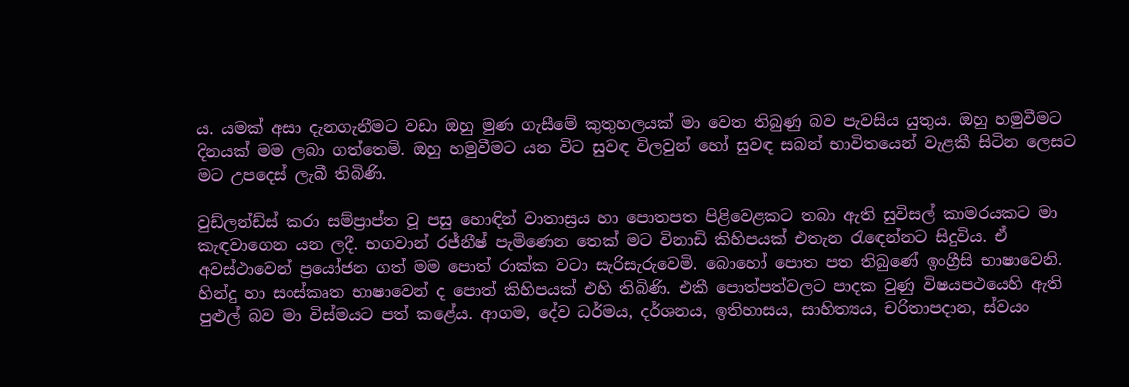ය. යමක් අසා දැනගැනීමට වඩා ඔහු මුණ ගැසීමේ කුතුහලයක් මා වෙත තිබුණු බව පැවසිය යුතුය. ඔහු හමුවීමට දිනයක් මම ලබා ගත්තෙමි. ඔහු හමුවීමට යන විට සුවඳ විලවුන් හෝ සුවඳ සබන් භාවිතයෙන් වැළකී සිටින ලෙසට මට උපදෙස් ලැබී තිබිණි.

වුඩ්ලන්ඩ්ස් කරා සම්ප්‍රාප්ත වූ පසු හොඳින් වාතාස්‍රය හා පොතපත පිළිවෙළකට තබා ඇති සුවිසල් කාමරයකට මා කැඳවාගෙන යන ලදී. භගවාන් රජ්නීෂ් පැමිණෙන තෙක් මට විනාඩි කිහිපයක් එතැන රැඳෙන්නට සිදුවිය. ඒ අවස්ථාවෙන් ප්‍රයෝජන ගත් මම පොත් රාක්ක වටා සැරිසැරුවෙමි. බොහෝ පොත පත තිබුණේ ඉංග්‍රීසි භාෂාවෙනි. හින්දු හා සංස්කෘත භාෂාවෙන් ද පොත් කිහිපයක් එහි තිබිණි. එකී පොත්පත්වලට පාදක වුණු විෂයපථයෙහි ඇති පුළුල් බව මා විස්මයට පත් කළේය. ආගම, දේව ධර්මය, දර්ශනය, ඉතිහාසය, සාහිත්‍යය, චරිතාපදාන, ස්වයං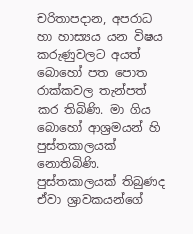චරිතාපදාන, අපරාධ හා හාස්‍යය යන විෂය කරුණුවලට අයත් බොහෝ පත පොත රාක්කවල තැන්පත් කර තිබිණි. මා ගිය බොහෝ ආශ්‍රමයන් හි පුස්තකාලයක් නොතිබිණි. පුස්තකාලයක් තිබුණද ඒවා ශ්‍රාවකයන්ගේ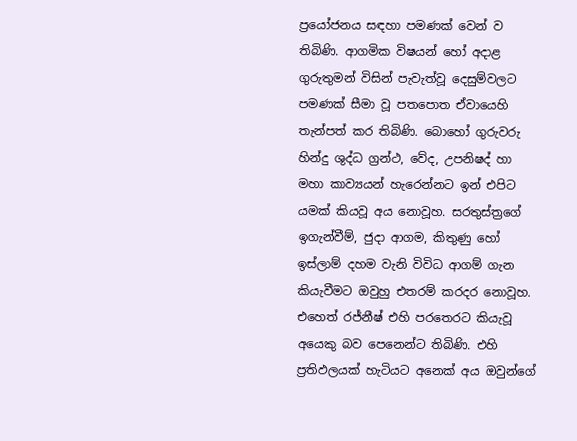ප්‍රයෝජනය සඳහා පමණක් වෙන් ව තිබිණි. ආගමික විෂයන් හෝ අදාළ ගුරුතුමන් විසින් පැවැත්වූ දෙසුම්වලට පමණක් සීමා වූ පතපොත ඒවායෙහි තැන්පත් කර තිබිණි. බොහෝ ගුරුවරු හින්දු ශුද්ධ ග්‍රන්ථ, වේද, උපනිෂද් හා මහා කාව්‍යයන් හැරෙන්නට ඉන් එපිට යමක් කියවූ අය නොවූහ. සරතුස්ත්‍රගේ ඉගැන්වීම්, ජුදා ආගම, කිතුණු හෝ ඉස්ලාම් දහම වැනි විවිධ ආගම් ගැන කියැවීමට ඔවුහු එතරම් කරදර නොවූහ. එහෙත් රජ්නීෂ් එහි පරතෙරට කියැවූ අයෙකු බව පෙනෙන්ට තිබිණි. එහි ප්‍රතිඵලයක් හැටියට අනෙක් අය ඔවුන්ගේ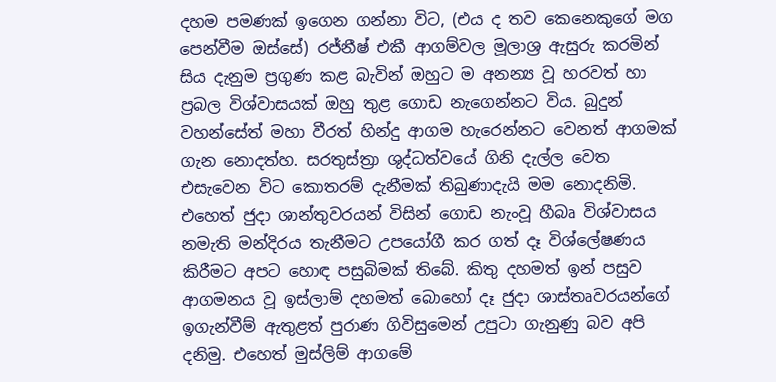දහම පමණක් ඉගෙන ගන්නා විට, (එය ද තව කෙනෙකුගේ මග පෙන්වීම ඔස්සේ) රජ්නීෂ් එකී ආගම්වල මූලාශ්‍ර ඇසුරු කරමින් සිය දැනුම ප්‍රගුණ කළ බැවින් ඔහුට ම අනන්‍ය වූ හරවත් හා ප්‍රබල විශ්වාසයක් ඔහු තුළ ගොඩ නැගෙන්නට විය. බුදුන් වහන්සේත් මහා වීරත් හින්දු ආගම හැරෙන්නට වෙනත් ආගමක් ගැන නොදත්හ. සරතුස්ත්‍රා ශුද්ධත්වයේ ගිනි දැල්ල වෙත එසැවෙන විට කොතරම් දැනීමක් තිබුණාදැයි මම නොදනිමි. එහෙත් ජුදා ශාන්තුවරයන් විසින් ගොඩ නැංවූ හීබෘ විශ්වාසය නමැති මන්දිරය තැනීමට උපයෝගී කර ගත් දෑ විශ්ලේෂණය කිරීමට අපට හොඳ පසුබිමක් තිබේ. කිතු දහමත් ඉන් පසුව ආගමනය වූ ඉස්ලාම් දහමත් බොහෝ දෑ ජුදා ශාස්තෘවරයන්ගේ ඉගැන්වීම් ඇතුළත් පුරාණ ගිවිසුමෙන් උපුටා ගැනුණු බව අපි දනිමු. එහෙත් මුස්ලිම් ආගමේ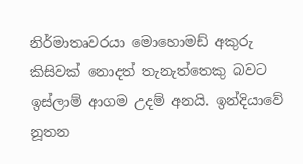නිර්මාතෘවරයා මොහොමඩ් අකුරු කිසිවක් නොදත් තැනැත්තෙකු බවට ඉස්ලාම් ආගම උදම් අනයි. ඉන්දියාවේ නූතන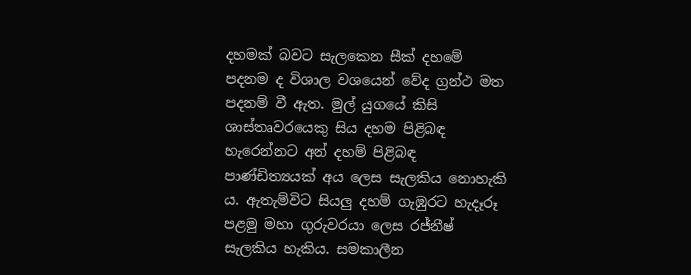දහමක් බවට සැලකෙන සීක් දහමේ පදනම ද විශාල වශයෙන් වේද ග්‍රන්ථ මත පදනම් වී ඇත. මුල් යුගයේ කිසි ශාස්තෘවරයෙකු සිය දහම පිළිබඳ හැරෙන්නට අන් දහම් පිළිබඳ පාණ්ඩිත්‍යයක් අය ලෙස සැලකිය නොහැකි ය. ඇතැම්විට සියලු දහම් ගැඹුරට හැදෑරූ පළමු මහා ගුරුවරයා ලෙස රජ්නීෂ් සැලකිය හැකිය. සමකාලීන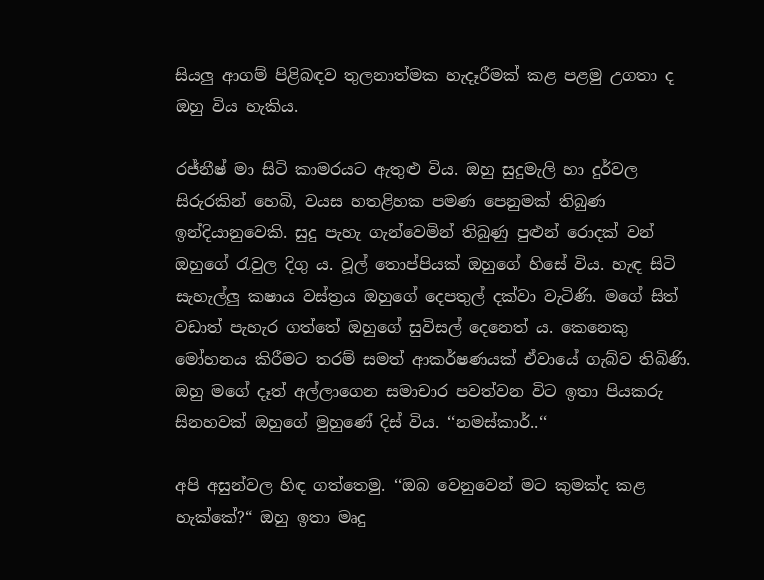සියලු ආගම් පිළිබඳව තුලනාත්මක හැදෑරීමක් කළ පළමු උගතා ද ඔහු විය හැකිය.

රජ්නීෂ් මා සිටි කාමරයට ඇතුළු විය. ඔහු සුදුමැලි හා දුර්වල සිරුරකින් හෙබි, වයස හතළිහක පමණ පෙනුමක් තිබුණ ඉන්දියානුවෙකි. සුදු පැහැ ගැන්වෙමින් තිබුණු පුළුන් රොදක් වන් ඔහුගේ රැවුල දිගු ය. වූල් තොප්පියක් ඔහුගේ හිසේ විය. හැඳ සිටි සැහැල්ලු කෂාය වස්ත්‍රය ඔහුගේ දෙපතුල් දක්වා වැටිණි. මගේ සිත් වඩාත් පැහැර ගත්තේ ඔහුගේ සුවිසල් දෙනෙත් ය. කෙනෙකු මෝහනය කිරීමට තරම් සමත් ආකර්ෂණයක් ඒවායේ ගැබ්ව තිබිණි. ඔහු මගේ දෑත් අල්ලාගෙන සමාචාර පවත්වන විට ඉතා පියකරු සිනහවක් ඔහුගේ මුහුණේ දිස් විය. ‘‘නමස්කාර්..‘‘

අපි අසුන්වල හිඳ ගත්තෙමු. ‘‘ඔබ වෙනුවෙන් මට කුමක්ද කළ හැක්කේ?“ ඔහු ඉතා මෘදු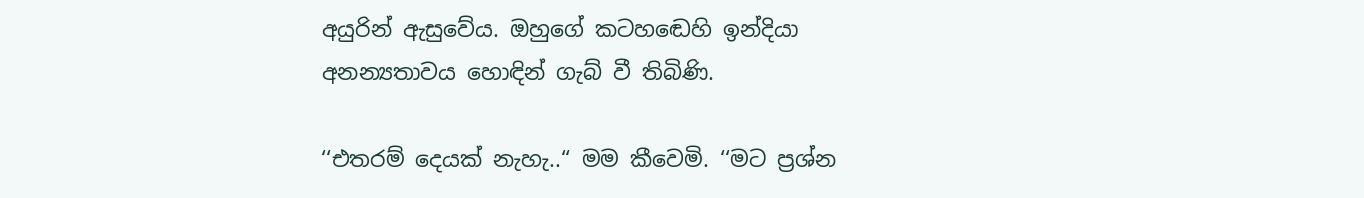අයුරින් ඇසුවේය. ඔහුගේ කටහඬෙහි ඉන්දියා අනන්‍යතාවය හොඳින් ගැබ් වී තිබිණි.

‘‘එතරම් දෙයක් නැහැ..“ මම කීවෙමි. ‘‘මට ප්‍රශ්න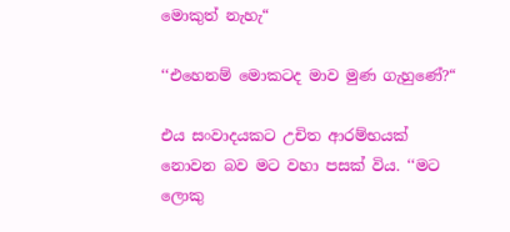මොකුත් නැහැ“

‘‘එහෙනම් මොකටද මාව මුණ ගැහුණේ?“

එය සංවාදයකට උචිත ආරම්භයක් නොවන බව මට වහා පසක් විය. ‘‘මට ලොකු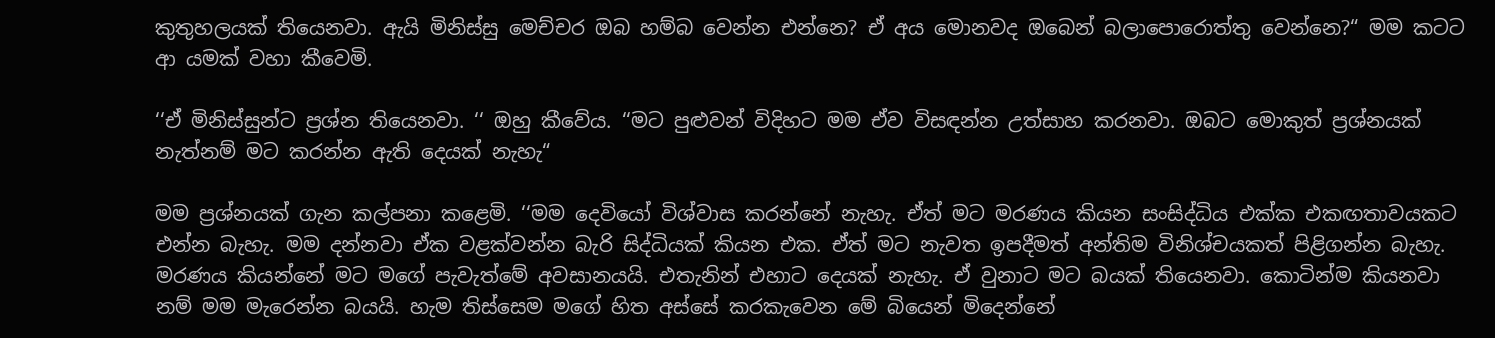කුතුහලයක් තියෙනවා. ඇයි මිනිස්සු මෙච්චර ඔබ හම්බ වෙන්න එන්නෙ? ඒ අය මොනවද ඔබෙන් බලාපොරොත්තු වෙන්නෙ?“ මම කටට ආ යමක් වහා කීවෙමි.

‘‘ඒ මිනිස්සුන්ට ප්‍රශ්න තියෙනවා. ‘‘ ඔහු කීවේය. ‘‘මට පුළුවන් විදිහට මම ඒව විසඳන්න උත්සාහ කරනවා. ඔබට මොකුත් ප්‍රශ්නයක් නැත්නම් මට කරන්න ඇති දෙයක් නැහැ“

මම ප්‍රශ්නයක් ගැන කල්පනා කළෙමි. ‘‘මම දෙවියෝ විශ්වාස කරන්නේ නැහැ. ඒත් මට මරණය කියන සංසිද්ධිය එක්ක එකඟතාවයකට එන්න බැහැ. මම දන්නවා ඒක වළක්වන්න බැරි සිද්ධියක් කියන එක. ඒත් මට නැවත ඉපදීමත් අන්තිම විනිශ්චයකත් පිළිගන්න බැහැ. මරණය කියන්නේ මට මගේ පැවැත්මේ අවසානයයි. එතැනින් එහාට දෙයක් නැහැ. ඒ වුනාට මට බයක් තියෙනවා. කොටින්ම කියනවා නම් මම මැරෙන්න බයයි. හැම තිස්සෙම මගේ හිත අස්සේ කරකැවෙන මේ බියෙන් මිදෙන්නේ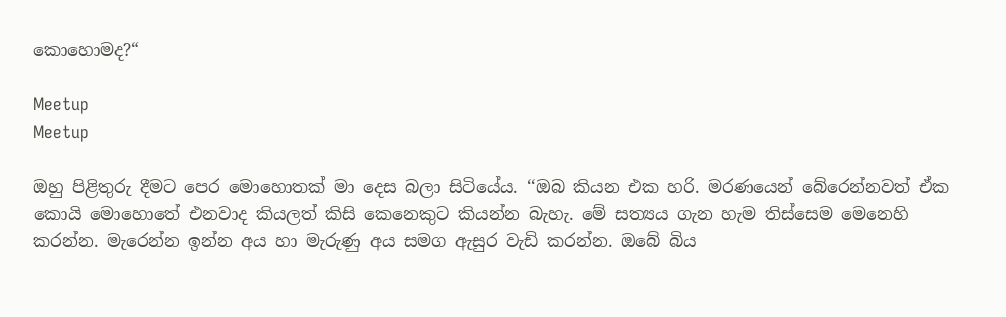කොහොමද?“

Meetup
Meetup

ඔහු පිළිතුරු දීමට පෙර මොහොතක් මා දෙස බලා සිටියේය. ‘‘ඔබ කියන එක හරි. මරණයෙන් බේරෙන්නවත් ඒක කොයි මොහොතේ එනවාද කියලත් කිසි කෙනෙකුට කියන්න බැහැ. මේ සත්‍යය ගැන හැම තිස්සෙම මෙනෙහි කරන්න. මැරෙන්න ඉන්න අය හා මැරුණු අය සමග ඇසුර වැඩි කරන්න. ඔබේ බිය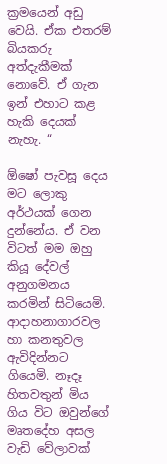ක්‍රමයෙන් අඩු වෙයි. ඒක එතරම් බියකරු අත්දැකීමක් නොවේ. ඒ ගැන ඉන් එහාට කළ හැකි දෙයක් නැහැ. “

ඕෂෝ පැවසූ දෙය මට ලොකු අර්ථයක් ගෙන දුන්නේය. ඒ වන විටත් මම ඔහු කියූ දේවල් අනුගමනය කරමින් සිටියෙමි. ආදාහනාගාරවල හා කනතුවල ඇවිදින්නට ගියෙමි. නෑදෑ හිතවතුන් මිය ගිය විට ඔවුන්ගේ මෘතදේහ අසල වැඩි වේලාවක්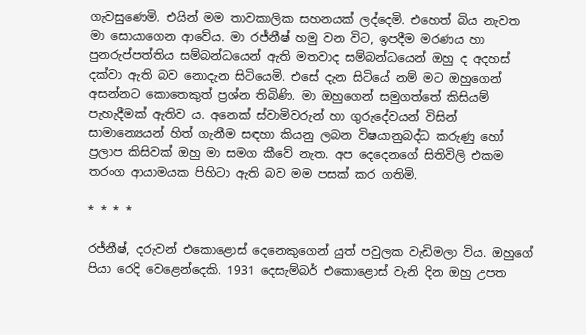ගැවසුණෙමි. එයින් මම තාවකාලික සහනයක් ලද්දෙමි. එහෙත් බිය නැවත මා සොයාගෙන ආවේය. මා රජ්නීෂ් හමු වන විට, ඉපදීම මරණය හා පුනරුප්පත්තිය සම්බන්ධයෙන් ඇති මතවාද සම්බන්ධයෙන් ඔහු ද අදහස් දක්වා ඇති බව නොදැන සිටියෙමි. එසේ දැන සිටියේ නම් මට ඔහුගෙන් අසන්නට කොතෙකුත් ප්‍රශ්න තිබිණි. මා ඔහුගෙන් සමුගත්තේ කිසියම් පැහැදීමක් ඇතිව ය. අනෙක් ස්වාමිවරුන් හා ගුරුදේවයන් විසින් සාමාන්‍යෙයන් හිත් ගැනීම සඳහා කියනු ලබන විෂයානුබද්ධ කරුණු හෝ ප්‍රලාප කිසිවක් ඔහු මා සමග කීවේ නැත. අප දෙදෙනගේ සිතිවිලි එකම තරංග ආයාමයක පිහිටා ඇති බව මම පසක් කර ගතිමි.

* * * *

රජ්නීෂ්, දරුවන් එකොළොස් දෙනෙකුගෙන් යුත් පවුලක වැඩිමලා විය. ඔහුගේ පියා රෙදි වෙළෙන්දෙකි. 1931 දෙසැම්බර් එකොළොස් වැනි දින ඔහු උපත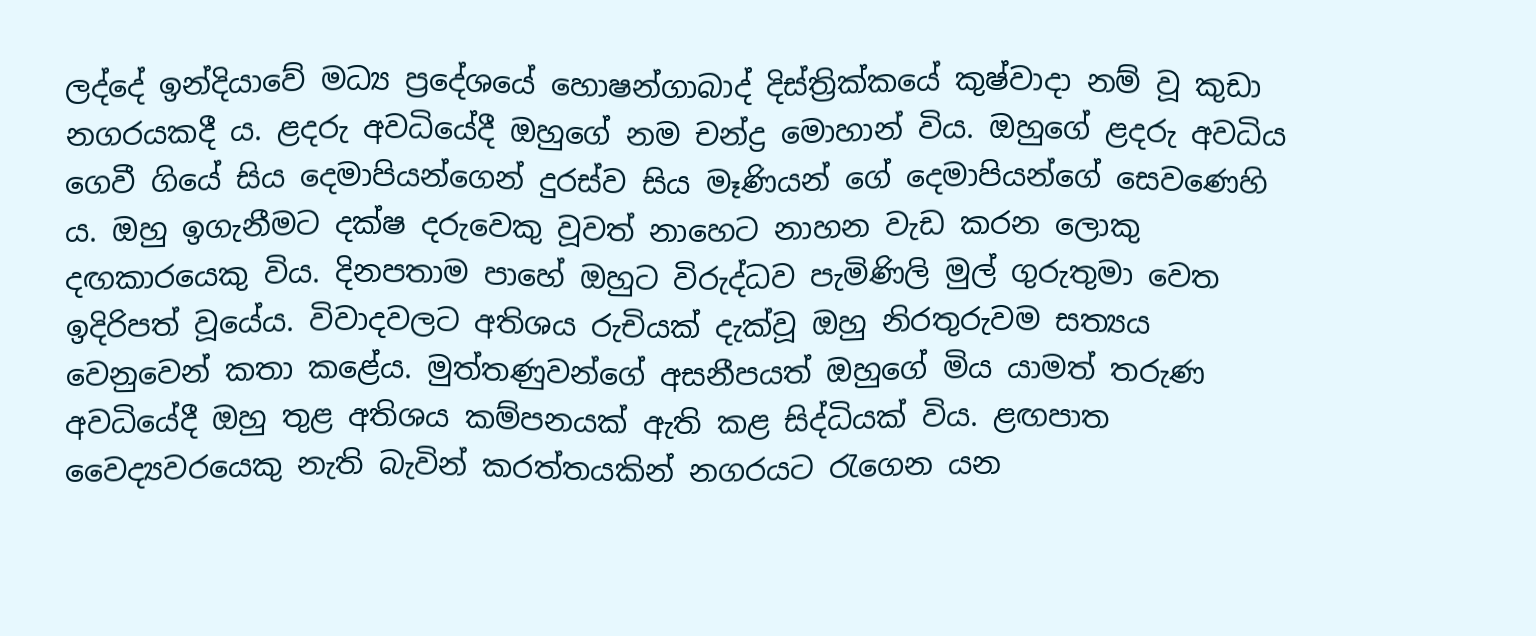ලද්දේ ඉන්දියාවේ මධ්‍ය ප්‍රදේශයේ හොෂන්ගාබාද් දිස්ත්‍රික්කයේ කුෂ්වාදා නම් වූ කුඩා නගරයකදී ය. ළදරු අවධියේදී ඔහුගේ නම චන්ද්‍ර මොහාන් විය. ඔහුගේ ළදරු අවධිය ගෙවී ගියේ සිය දෙමාපියන්ගෙන් දුරස්ව සිය මෑණියන් ගේ දෙමාපියන්ගේ සෙවණෙහි ය. ඔහු ඉගැනීමට දක්ෂ දරුවෙකු වූවත් නාහෙට නාහන වැඩ කරන ලොකු දඟකාරයෙකු විය. දිනපතාම පාහේ ඔහුට විරුද්ධව පැමිණිලි මුල් ගුරුතුමා වෙත ඉදිරිපත් වූයේය. විවාදවලට අතිශය රුචියක් දැක්වූ ඔහු නිරතුරුවම සත්‍යය වෙනුවෙන් කතා කළේය. මුත්තණුවන්ගේ අසනීපයත් ඔහුගේ මිය යාමත් තරුණ අවධියේදී ඔහු තුළ අතිශය කම්පනයක් ඇති කළ සිද්ධියක් විය. ළඟපාත වෛද්‍යවරයෙකු නැති බැවින් කරත්තයකින් නගරයට රැගෙන යන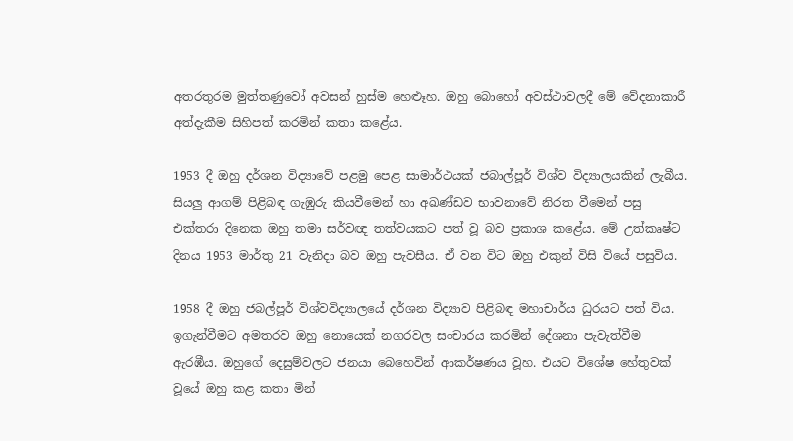අතරතුරම මුත්තණුවෝ අවසන් හුස්ම හෙළූහ. ඔහු බොහෝ අවස්ථාවලදී මේ වේදනාකාරී අත්දැකීම සිහිපත් කරමින් කතා කළේය.

1953 දී ඔහු දර්ශන විද්‍යාවේ පළමු පෙළ සාමාර්ථයක් ජබාල්පූර් විශ්ව විද්‍යාලයකින් ලැබීය. සියලු ආගම් පිළිබඳ ගැඹුරු කියවීමෙන් හා අඛණ්ඩව භාවනාවේ නිරත වීමෙන් පසු එක්තරා දිනෙක ඔහු තමා සර්වඥ තත්වයකට පත් වූ බව ප්‍රකාශ කළේය. මේ උත්කෘෂ්ට දිනය 1953 මාර්තු 21 වැනිදා බව ඔහු පැවසීය. ඒ වන විට ඔහු එකුන් විසි වියේ පසුවිය.

1958 දී ඔහු ජබල්පූර් විශ්වවිද්‍යාලයේ දර්ශන විද්‍යාව පිළිබඳ මහාචාර්ය ධුරයට පත් විය. ඉගැන්වීමට අමතරව ඔහු නොයෙක් නගරවල සංචාරය කරමින් දේශනා පැවැත්වීම ඇරඹීය. ඔහුගේ දෙසුම්වලට ජනයා බෙහෙවින් ආකර්ෂණය වූහ. එයට විශේෂ හේතුවක් වූයේ ඔහු කළ කතා මින්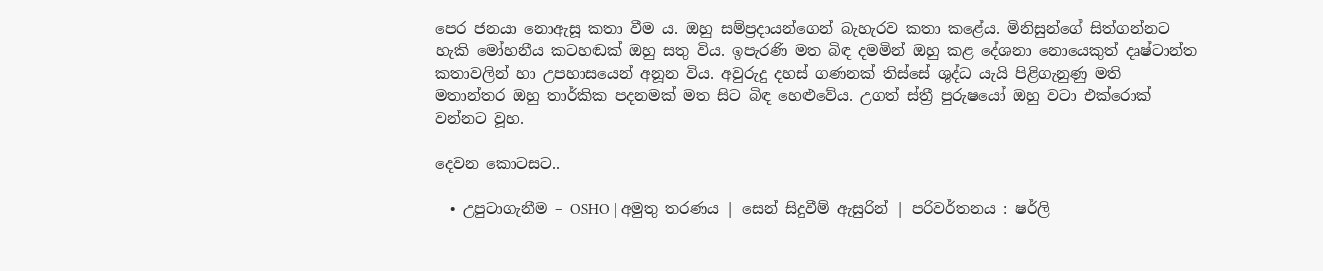පෙර ජනයා නොඇසූ කතා වීම ය. ඔහු සම්ප්‍රදායන්ගෙන් බැහැරව කතා කළේය. මිනිසුන්ගේ සිත්ගන්නට හැකි මෝහනීය කටහඬක් ඔහු සතු විය. ඉපැරණි මත බිඳ දමමින් ඔහු කළ දේශනා නොයෙකුත් දෘෂ්ටාන්ත කතාවලින් හා උපහාසයෙන් අනූන විය. අවුරුදු දහස් ගණනක් තිස්සේ ශුද්ධ යැයි පිළිගැනුණු මති මතාන්තර ඔහු තාර්කික පදනමක් මත සිට බිඳ හෙළුවේය. උගත් ස්ත්‍රී පුරුෂයෝ ඔහු වටා එක්රොක් වන්නට වූහ.

දෙවන කොටසට..

  • උපුටාගැනීම – OSHO | අමුතු තරණය | සෙන් සිදුවීම් ඇසුරින් | පරිවර්තනය : ෂර්ලි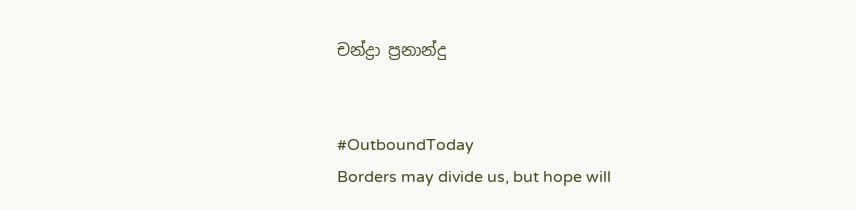චන්ද්‍රා ප්‍රනාන්දු


#OutboundToday
Borders may divide us, but hope will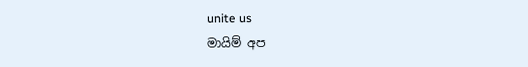unite us
මායිම් අප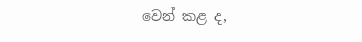වෙන් කළ ද,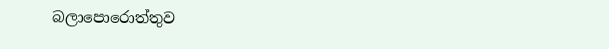බලාපොරොත්තුව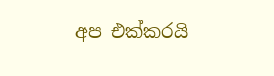අප එක්කරයි